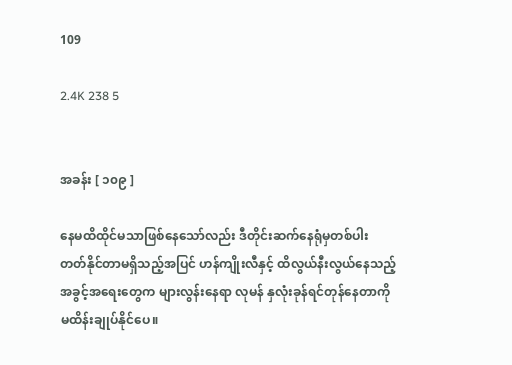109

2.4K 238 5


အခန်း [ ၁၀၉ ]

နေမထိထိုင်မသာဖြစ်နေသော်လည်း ဒီတိုင်းဆက်နေရုံမှတစ်ပါး တတ်နိုင်တာမရှိသည့်အပြင် ဟန်ကျိုးလီနှင့် ထိလွယ်နီးလွယ်နေသည့် အခွင့်အရေးတွေက များလွန်းနေရာ လုမန် နှလုံးခုန်ရင်တုန်နေတာကို မထိန်းချုပ်နိုင်ပေ။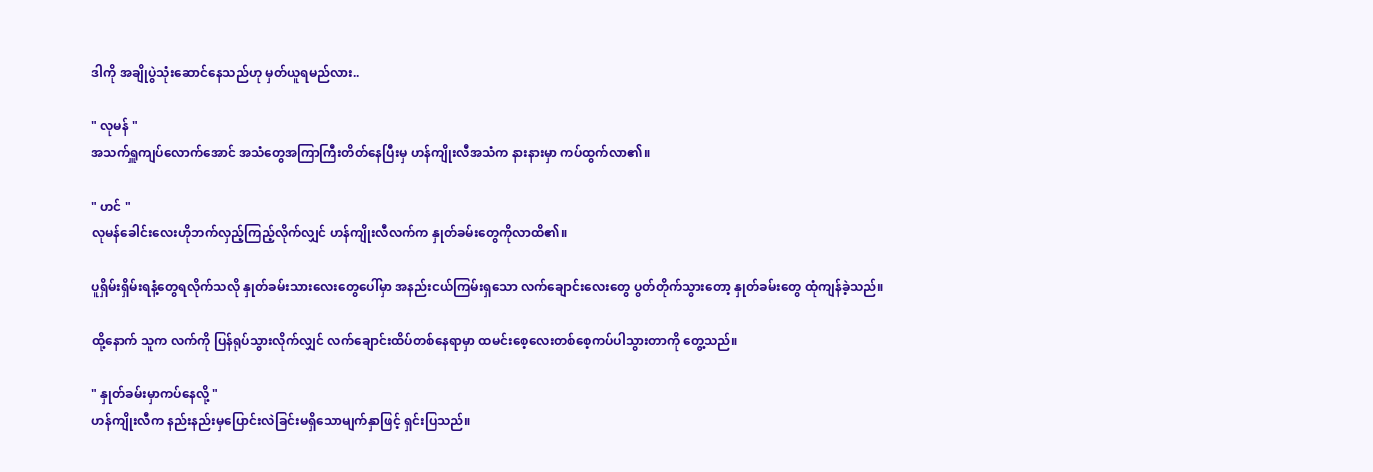ဒါကို အချိုပွဲသုံးဆောင်နေသည်ဟု မှတ်ယူရမည်လား..

" လုမန် "
အသက်ရှူကျပ်လောက်အောင် အသံတွေအကြာကြီးတိတ်နေပြီးမှ ဟန်ကျိုးလီအသံက နားနားမှာ ကပ်ထွက်လာ၏။

" ဟင် "
လုမန်ခေါင်းလေးဟိုဘက်လှည့်ကြည့်လိုက်လျှင် ဟန်ကျိုးလီလက်က နှုတ်ခမ်းတွေကိုလာထိ၏။

ပူရှိမ်းရှိမ်းရနံ့တွေရလိုက်သလို နှုတ်ခမ်းသားလေးတွေပေါ်မှာ အနည်းငယ်ကြမ်းရှသော လက်ချောင်းလေးတွေ ပွတ်တိုက်သွားတော့ နှုတ်ခမ်းတွေ ထုံကျန်ခဲ့သည်။

ထို့နောက် သူက လက်ကို ပြန်ရုပ်သွားလိုက်လျှင် လက်ချောင်းထိပ်တစ်နေရာမှာ ထမင်းစေ့လေးတစ်စေ့ကပ်ပါသွားတာကို တွေ့သည်။

" နှုတ်ခမ်းမှာကပ်နေလို့ "
ဟန်ကျိုးလီက နည်းနည်းမှပြောင်းလဲခြင်းမရှိသောမျက်နှာဖြင့် ရှင်းပြသည်။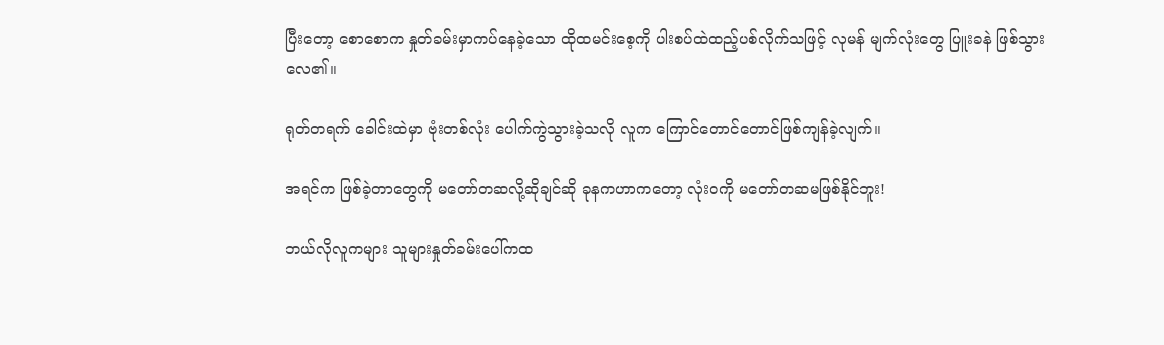ပြီးတော့ စောစောက နှုတ်ခမ်းမှာကပ်နေခဲ့သော ထိုထမင်းစေ့ကို ပါးစပ်ထဲထည့်ပစ်လိုက်သဖြင့် လုမန် မျက်လုံးတွေ ပြူးခနဲ ဖြစ်သွားလေ၏။

ရုတ်တရက် ခေါင်းထဲမှာ ဗုံးတစ်လုံး ပေါက်ကွဲသွားခဲ့သလို လူက ကြောင်တောင်တောင်ဖြစ်ကျန်ခဲ့လျက်။

အရင်က ဖြစ်ခဲ့တာတွေကို မတော်တဆလို့ဆိုချင်ဆို ခုနကဟာကတော့ လုံးဝကို မတော်တဆမဖြစ်နိုင်ဘူး!

ဘယ်လိုလူကများ သူများနှုတ်ခမ်းပေါ်ကထ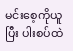မင်းစေ့ကိုယူပြီး ပါးစပ်ထဲ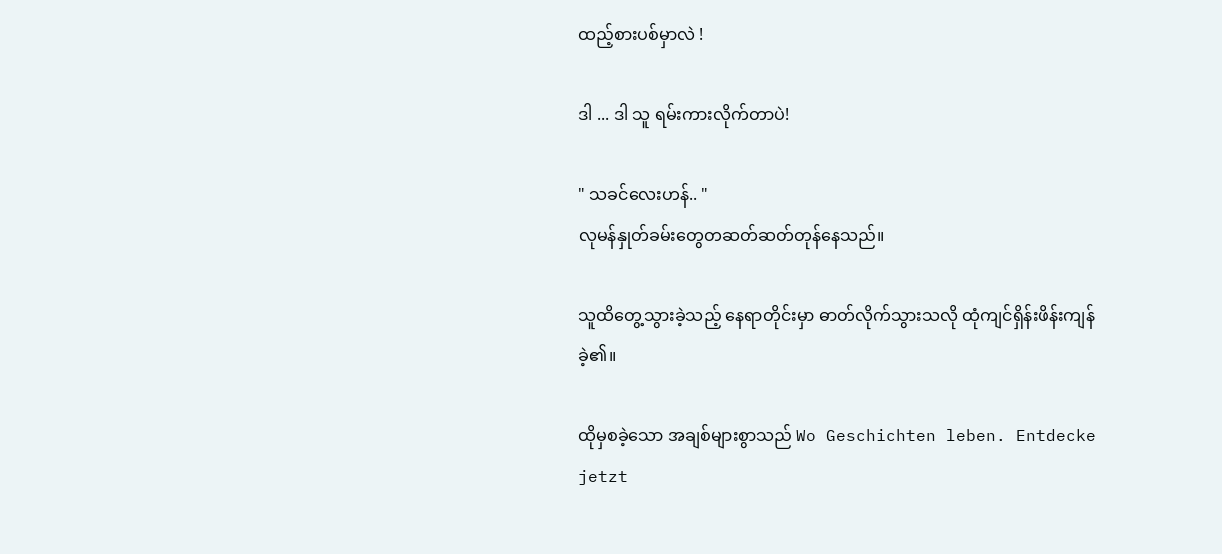ထည့်စားပစ်မှာလဲ !

ဒါ ... ဒါ သူ ရမ်းကားလိုက်တာပဲ!

" သခင်လေးဟန်.. "
လုမန်နှုတ်ခမ်းတွေတဆတ်ဆတ်တုန်နေသည်။

သူထိတွေ့သွားခဲ့သည့် နေရာတိုင်းမှာ ဓာတ်လိုက်သွားသလို ထုံကျင်ရှိန်းဖိန်းကျန်ခဲ့၏။

ထိုမှစခဲ့သော အချစ်များစွာသည် Wo Geschichten leben. Entdecke jetzt